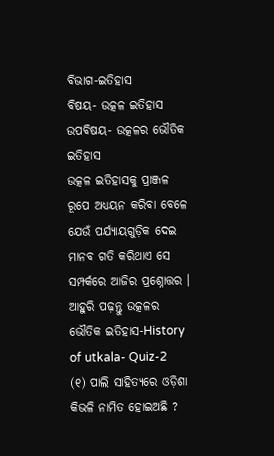ବିଭାଗ-ଇତିହାସ
ବିଷୟ- ଉତ୍କଳ ଇତିହାସ
ଉପବିଷୟ- ଉତ୍କଳର ଭୌତିକ ଇତିହାସ
ଉତ୍କଳ ଇତିହାସକୁ ପ୍ରାଞ୍ଜଳ ରୂପେ ଅଧ୍ୟୟନ କରିବା ବେଳେ ଯେଉଁ ପର୍ଯ୍ୟାୟଗୁଡ଼ିକ ଦେଇ ମାନବ ଗତି କରିଥାଏ ସେ ସମ୍ପର୍କରେ ଆଜିର ପ୍ରଶ୍ନୋତ୍ତର ।
ଆହୁରି ପଢ଼ନ୍ତୁ ଉତ୍କଳର ଭୌତିକ ଇତିହାସ-History of utkala- Quiz-2
(୧) ପାଲି ସାହିତ୍ୟରେ ଓଡ଼ିଶା କିଭଳି ନାମିତ ହୋଇଅଛି ?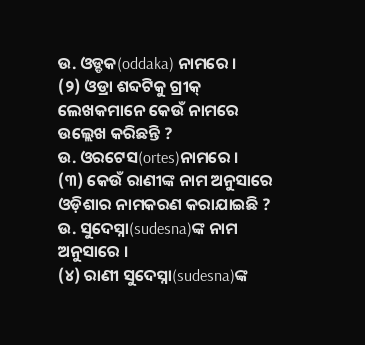ଉ. ଓଡ୍ଡକ(oddaka) ନାମରେ ।
(୨) ଓଡ୍ରା ଶବ୍ଦଟିକୁ ଗ୍ରୀକ୍ ଲେଖକମାନେ କେଉଁ ନାମରେ ଉଲ୍ଲେଖ କରିଛନ୍ତି ?
ଉ. ଓରଟେସ(ortes)ନାମରେ ।
(୩) କେଉଁ ରାଣୀଙ୍କ ନାମ ଅନୁସାରେ ଓଡ଼ିଶାର ନାମକରଣ କରାଯାଇଛି ?
ଉ. ସୁଦେସ୍ନା(sudesna)ଙ୍କ ନାମ ଅନୁସାରେ ।
(୪) ରାଣୀ ସୁଦେସ୍ନା(sudesna)ଙ୍କ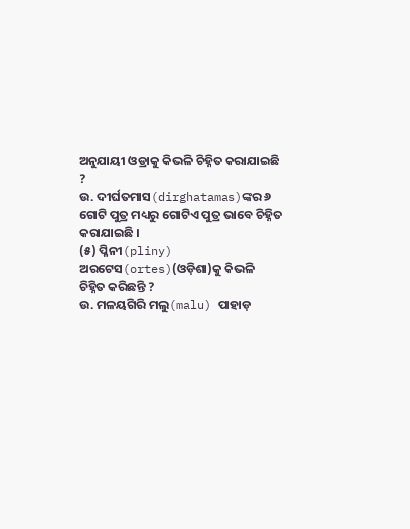ଅନୁଯାୟୀ ଓଡ୍ରାକୁ କିଭଳି ଚିହ୍ନିତ କରାଯାଇଛି ?
ଉ. ଦୀର୍ଘତମାସ(dirghatamas)ଙ୍କର ୬ ଗୋଟି ପୁତ୍ର ମଧ୍ୟରୁ ଗୋଟିଏ ପୁତ୍ର ଭାବେ ଚିହ୍ନିତ କରାଯାଇଛି ।
(୫) ପ୍ଳିନୀ(pliny) ଅରଟେସ(ortes)(ଓଡ଼ିଶା)କୁ କିଭଳି ଚିହ୍ନିତ କରିଛନ୍ତି ?
ଉ. ମଳୟଗିରି ମଲୁ(malu) ପାହାଡ଼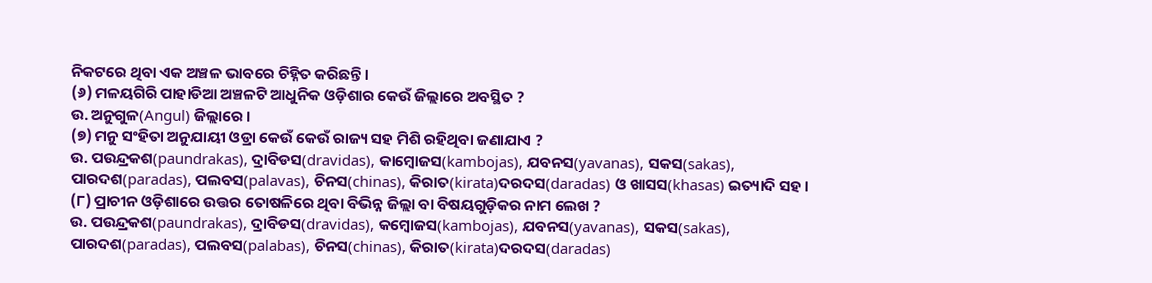ନିକଟରେ ଥିବା ଏକ ଅଞ୍ଚଳ ଭାବରେ ଚିହ୍ନିତ କରିଛନ୍ତି ।
(୬) ମଳୟଗିରି ପାହାଡିଆ ଅଞ୍ଚଳଟି ଆଧୁନିକ ଓଡ଼ିଶାର କେଉଁ ଜିଲ୍ଲାରେ ଅବସ୍ଥିତ ?
ଉ. ଅନୁଗୁଳ(Angul) ଜିଲ୍ଲାରେ ।
(୭) ମନୁ ସଂହିତା ଅନୁଯାୟୀ ଓଡ୍ରା କେଉଁ କେଉଁ ରାଜ୍ୟ ସହ ମିଶି ରହିଥିବା ଜଣାଯାଏ ?
ଉ. ପଉନ୍ଦ୍ରକଶ(paundrakas), ଦ୍ରାବିଡସ(dravidas), କାମ୍ବୋଜସ(kambojas), ଯବନସ(yavanas), ସକସ(sakas), ପାରଦଶ(paradas), ପଲବସ(palavas), ଚିନସ(chinas), କିରାତ(kirata)ଦରଦସ(daradas) ଓ ଖାସସ(khasas) ଇତ୍ୟାଦି ସହ ।
(୮) ପ୍ରାଚୀନ ଓଡ଼ିଶାରେ ଉତ୍ତର ତୋଷଳିରେ ଥିବା ବିଭିନ୍ନ ଜିଲ୍ଲା ବା ବିଷୟଗୁଡ଼ିକର ନାମ ଲେଖ ?
ଉ. ପଉନ୍ଦ୍ରକଶ(paundrakas), ଦ୍ରାବିଡସ(dravidas), କମ୍ବୋଜସ(kambojas), ଯବନସ(yavanas), ସକସ(sakas), ପାରଦଶ(paradas), ପଲବସ(palabas), ଚିନସ(chinas), କିରାତ(kirata)ଦରଦସ(daradas)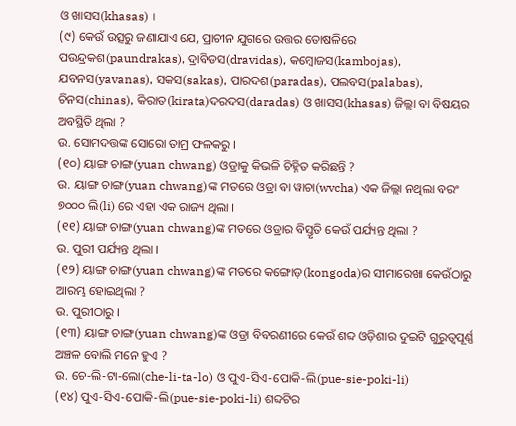ଓ ଖାସସ(khasas) ।
(୯) କେଉଁ ଉତ୍ସରୁ ଜଣାଯାଏ ଯେ, ପ୍ରାଚୀନ ଯୁଗରେ ଉତ୍ତର ତୋଷଳିରେ ପଉନ୍ଦ୍ରକଶ(paundrakas), ଦ୍ରାବିଡସ(dravidas), କମ୍ବୋଜସ(kambojas), ଯବନସ(yavanas), ସକସ(sakas), ପାରଦଶ(paradas), ପଲବସ(palabas), ଚିନସ(chinas), କିରାତ(kirata)ଦରଦସ(daradas) ଓ ଖାସସ(khasas) ଜିଲ୍ଲା ବା ବିଷୟର ଅବସ୍ଥିତି ଥିଲା ?
ଉ. ସୋମଦତ୍ତଙ୍କ ସୋରୋ ତାମ୍ର ଫଳକରୁ ।
(୧୦) ୟାଙ୍ଗ ଚାଙ୍ଗ(yuan chwang) ଓଡ୍ରାକୁ କିଭଳି ଚିହ୍ନିତ କରିଛନ୍ତି ?
ଉ. ୟାଙ୍ଗ ଚାଙ୍ଗ(yuan chwang)ଙ୍କ ମତରେ ଓଡ୍ରା ବା ୱାଚା(wvcha) ଏକ ଜିଲ୍ଲା ନଥିଲା ବରଂ ୭୦୦୦ ଲି(li) ରେ ଏହା ଏକ ରାଜ୍ୟ ଥିଲା ।
(୧୧) ୟାଙ୍ଗ ଚାଙ୍ଗ(yuan chwang)ଙ୍କ ମତରେ ଓଡ୍ରାର ବିସ୍ତୃତି କେଉଁ ପର୍ଯ୍ୟନ୍ତ ଥିଲା ?
ଉ. ପୁରୀ ପର୍ଯ୍ୟନ୍ତ ଥିଲା ।
(୧୨) ୟାଙ୍ଗ ଚାଙ୍ଗ(yuan chwang)ଙ୍କ ମତରେ କଙ୍ଗୋଡ଼(kongoda)ର ସୀମାରେଖା କେଉଁଠାରୁ ଆରମ୍ଭ ହୋଇଥିଲା ?
ଉ. ପୁରୀଠାରୁ ।
(୧୩) ୟାଙ୍ଗ ଚାଙ୍ଗ(yuan chwang)ଙ୍କ ଓଡ୍ରା ବିବରଣୀରେ କେଉଁ ଶବ୍ଦ ଓଡ଼ିଶାର ଦୁଇଟି ଗୁରୁତ୍ଵପୂର୍ଣ୍ଣ ଅଞ୍ଚଳ ବୋଲି ମନେ ହୁଏ ?
ଉ. ଚେ-ଲି-ଟା-ଲୋ(che-li-ta-lo) ଓ ପୁଏ-ସିଏ-ପୋକି-ଲି(pue-sie-poki-li)
(୧୪) ପୁଏ-ସିଏ-ପୋକି-ଲି(pue-sie-poki-li) ଶବ୍ଦଟିର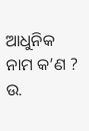ଆଧୁନିକ ନାମ କ’ଣ ?
ଉ.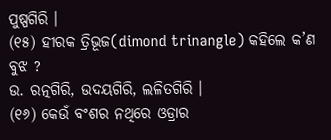ପୁଷ୍ପଗିରି ।
(୧୫) ହୀରକ ତ୍ରିଭୂଜ(dimond trinangle) କହିଲେ କ’ଣ ବୁଝ ?
ଉ. ରତ୍ନଗିରି, ଉଦୟଗିରି, ଲଳିତଗିରି ।
(୧୬) କେଉଁ ବଂଶର ନଥିରେ ଓଡ୍ରାର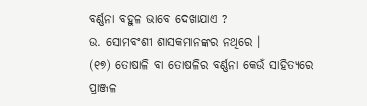ବର୍ଣ୍ଣନା ବହୁଳ ଭାବେ ଦେଖାଯାଏ ?
ଉ. ସୋମବଂଶୀ ଶାସକମାନଙ୍କର ନଥିରେ ।
(୧୭) ତୋଷାଳି ବା ତୋଷଳିର ବର୍ଣ୍ଣନା କେଉଁ ସାହିତ୍ୟରେ ପ୍ରାଞ୍ଜଳ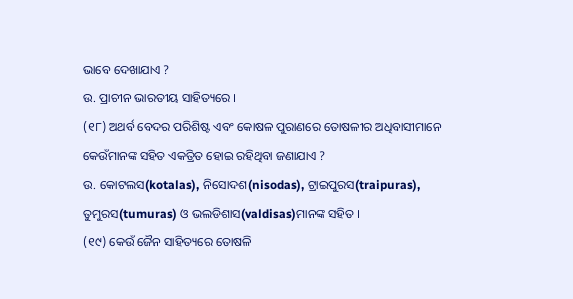ଭାବେ ଦେଖାଯାଏ ?
ଉ. ପ୍ରାଚୀନ ଭାରତୀୟ ସାହିତ୍ୟରେ ।
(୧୮) ଅଥର୍ବ ବେଦର ପରିଶିଷ୍ଟ ଏବଂ କୋଷଳ ପୁରାଣରେ ତୋଷଳୀର ଅଧିବାସୀମାନେ କେଉଁମାନଙ୍କ ସହିତ ଏକତ୍ରିତ ହୋଇ ରହିଥିବା ଜଣାଯାଏ ?
ଉ. କୋଟଲସ(kotalas), ନିସୋଦଶ(nisodas), ଟ୍ରାଇପୁରସ(traipuras), ତୁମୁରସ(tumuras) ଓ ଭଲଡିଶାସ(valdisas)ମାନଙ୍କ ସହିତ ।
(୧୯) କେଉଁ ଜୈନ ସାହିତ୍ୟରେ ତୋଷଳି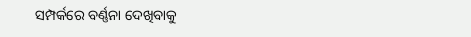ସମ୍ପର୍କରେ ବର୍ଣ୍ଣନା ଦେଖିବାକୁ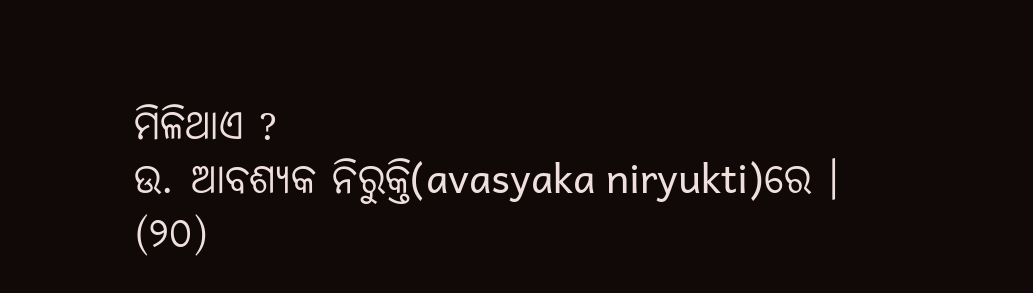ମିଳିଥାଏ ?
ଉ. ଆବଶ୍ୟକ ନିରୁକ୍ତି(avasyaka niryukti)ରେ ।
(୨୦)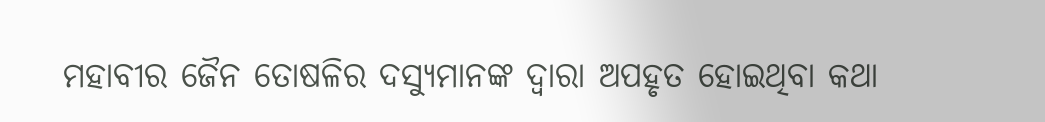ମହାବୀର ଜୈନ ତୋଷଳିର ଦସ୍ୟୁମାନଙ୍କ ଦ୍ଵାରା ଅପହୃତ ହୋଇଥିବା କଥା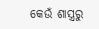କେଉଁ ଶାସ୍ତ୍ରରୁ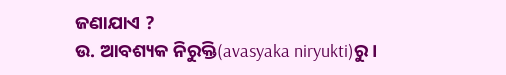ଜଣାଯାଏ ?
ଉ. ଆବଶ୍ୟକ ନିରୁକ୍ତି(avasyaka niryukti)ରୁ ।